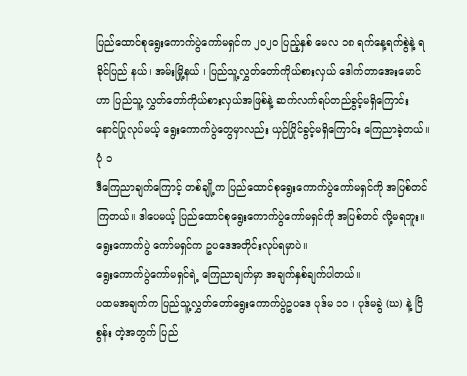ပြည်ထောင်စုရွေးကောက်ပွဲကော်မရှင်က ၂၀၂၀ ပြည့်နှစ် မေလ ၁၈ ရက်နေ့ရက်စွဲနဲ့ ရခိုင်ပြည် နယ်၊ အမ်းမြို့နယ် ၊ ပြည်သူ့လွှတ်တော်ကိုယ်စားလှယ် ဒေါက်တာအေးမောင် ဟာ ပြည်သူ့ လွှတ်တော်ကိုယ်စားလှယ်အဖြစ်နဲ့ ဆက်လက်ရပ်တည်ခွင့်မရှိကြောင်း နောင်ပြုလုပ်မယ့် ရွေးကောက်ပွဲတွေမှာလည်း ယှဉ်ပြိုင်ခွင့်မရှိကြောင်း ကြေညာခဲ့တယ်။ ပုံ ၁
ဒီကြေညာချက်ကြောင့် တစ်ချို့က ပြည်ထောင်စုရွေးကောက်ပွဲကော်မရှင်ကို အပြစ်တင် ကြတယ်။ ဒါပေမယ့် ပြည်ထောင်စုရွေးကောက်ပွဲကော်မရှင်ကို အပြစ်တင် လို့မရဘူး။ ရွေးကောက်ပွဲ ကော်မရှင်က ဥပဒေအတိုင်းလုပ်ရမှာပဲ။
ရွေးကောက်ပွဲကော်မရှင်ရဲ့ ကြေညာချက်မှာ အချက်နှစ်ချက်ပါတယ်။
ပထမအချက်က ပြည်သူ့လွှတ်တော်ရွေးကောက်ပွဲဥပဒေ ပုဒ်မ ၁၁ ၊ ပုဒ်မခွဲ (ဃ) နဲ့ ငြိစွန်း တဲ့အတွက် ပြည်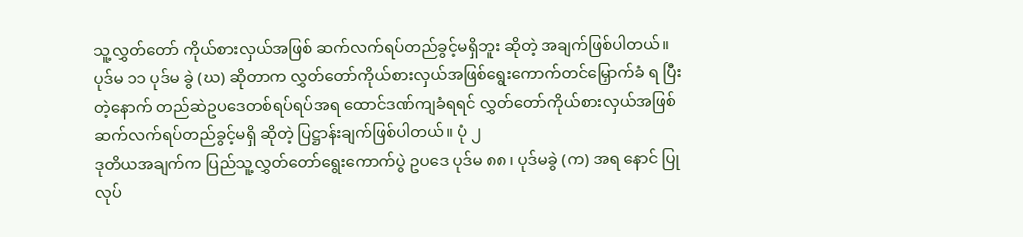သူ့လွှတ်တော် ကိုယ်စားလှယ်အဖြစ် ဆက်လက်ရပ်တည်ခွင့်မရှိဘူး ဆိုတဲ့ အချက်ဖြစ်ပါတယ်။
ပုဒ်မ ၁၁ ပုဒ်မ ခွဲ (ဃ) ဆိုတာက လွှတ်တော်ကိုယ်စားလှယ်အဖြစ်ရွေးကောက်တင်မြှောက်ခံ ရ ပြီး တဲ့နောက် တည်ဆဲဥပဒေတစ်ရပ်ရပ်အရ ထောင်ဒဏ်ကျခံရရင် လွှတ်တော်ကိုယ်စားလှယ်အဖြစ် ဆက်လက်ရပ်တည်ခွင့်မရှိ ဆိုတဲ့ ပြဋ္ဌာန်းချက်ဖြစ်ပါတယ်။ ပုံ ၂
ဒုတိယအချက်က ပြည်သူ့လွှတ်တော်ရွေးကောက်ပွဲ ဥပဒေ ပုဒ်မ ၈၈ ၊ ပုဒ်မခွဲ (က) အရ နောင် ပြုလုပ်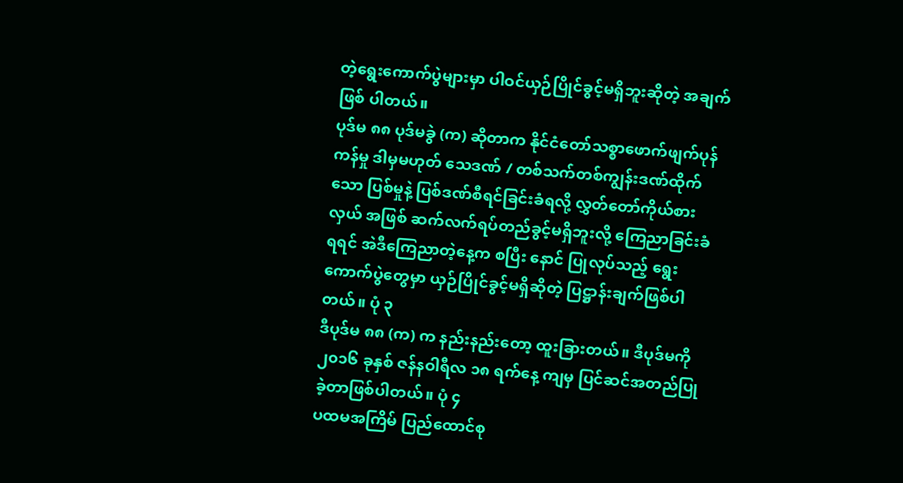တဲ့ရွေးကောက်ပွဲများမှာ ပါဝင်ယှဉ်ပြိုင်ခွင့်မရှိဘူးဆိုတဲ့ အချက်ဖြစ် ပါတယ်။
ပုဒ်မ ၈၈ ပုဒ်မခွဲ (က) ဆိုတာက နိုင်ငံတော်သစ္စာဖောက်ဖျက်ပုန်ကန်မှု ဒါမှမဟုတ် သေဒဏ် / တစ်သက်တစ်ကျွန်းဒဏ်ထိုက်သော ပြစ်မှုနဲ့ ပြစ်ဒဏ်စီရင်ခြင်းခံရလို့ လွှတ်တော်ကိုယ်စားလှယ် အဖြစ် ဆက်လက်ရပ်တည်ခွင့်မရှိဘူးလို့ ကြေညာခြင်းခံရရင် အဲဒီကြေညာတဲ့နေ့က စပြီး နောင် ပြုလုပ်သည့် ရွေးကောက်ပွဲတွေမှာ ယှဉ်ပြိုင်ခွင့်မရှိဆိုတဲ့ ပြဋ္ဌာန်းချက်ဖြစ်ပါတယ်။ ပုံ ၃
ဒီပုဒ်မ ၈၈ (က) က နည်းနည်းတော့ ထူးခြားတယ်။ ဒီပုဒ်မကို ၂၀၁၆ ခုနှစ် ဇန်နဝါရီလ ၁၈ ရက်နေ့ ကျမှ ပြင်ဆင်အတည်ပြုခဲ့တာဖြစ်ပါတယ်။ ပုံ ၄
ပထမအကြိမ် ပြည်ထောင်စု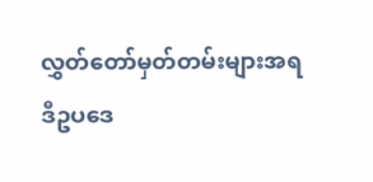လွှတ်တော်မှတ်တမ်းများအရ
ဒီဥပဒေ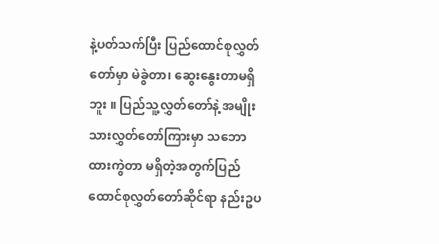နဲ့ပတ်သက်ပြီး ပြည်ထောင်စုလွှတ်တော်မှာ မဲခွဲတာ၊ ဆွေးနွေးတာမရှိဘူး ။ ပြည်သူ့လွှတ်တော်နဲ့ အမျိုးသားလွှတ်တော်ကြားမှာ သဘောထားကွဲတာ မရှိတဲ့အတွက်ပြည်ထောင်စုလွှတ်တော်ဆိုင်ရာ နည်းဥပ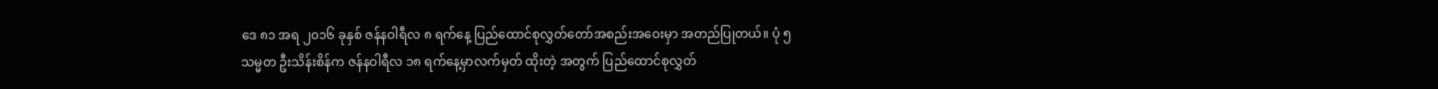ဒေ ၈၁ အရ ၂၀၁၆ ခုနှစ် ဇန်နဝါရီလ ၈ ရက်နေ့ ပြည်ထောင်စုလွှတ်တော်အစည်းအဝေးမှာ အတည်ပြုတယ်။ ပုံ ၅
သမ္မတ ဦးသိန်းစိန်က ဇန်နဝါရီလ ၁၈ ရက်နေ့မှာလက်မှတ် ထိုးတဲ့ အတွက် ပြည်ထောင်စုလွှတ်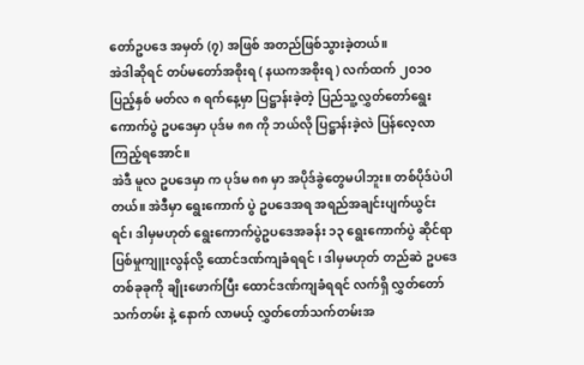တော်ဥပဒေ အမှတ် (၇) အဖြစ် အတည်ဖြစ်သွားခဲ့တယ်။
အဲဒါဆိုရင် တပ်မတော်အစိုးရ ( နယကအစိုးရ ) လက်ထက် ၂၀၁၀ ပြည့်နှစ် မတ်လ ၈ ရက်နေ့မှာ ပြဋ္ဌာန်းခဲ့တဲ့ ပြည်သူ့လွှတ်တော်ရွေးကောက်ပွဲ ဥပဒေမှာ ပုဒ်မ ၈၈ ကို ဘယ်လို ပြဋ္ဌာန်းခဲ့လဲ ပြန်လေ့လာကြည့်ရအောင်။
အဲဒီ မူလ ဥပဒေမှာ က ပုဒ်မ ၈၈ မှာ အပိုဒ်ခွဲတွေမပါဘူး။ တစ်ပိုဒ်ပဲပါတယ်။ အဲဒီမှာ ရွေးကောက် ပွဲ ဥပဒေအရ အရည်အချင်းပျက်ယွင်းရင်၊ ဒါမှမဟုတ် ရွေးကောက်ပွဲဥပဒေအခန်း ၁၃ ရွေးကောက်ပွဲ ဆိုင်ရာ ပြစ်မှုကျူးလွန်လို့ ထောင်ဒဏ်ကျခံရရင် ၊ ဒါမှမဟုတ် တည်ဆဲ ဥပဒေတစ်ခုခုကို ချိုးဖောက်ပြီး ထောင်ဒဏ်ကျခံရရင် လက်ရှိ လွှတ်တော်သက်တမ်း နဲ့ နောက် လာမယ့် လွှတ်တော်သက်တမ်းအ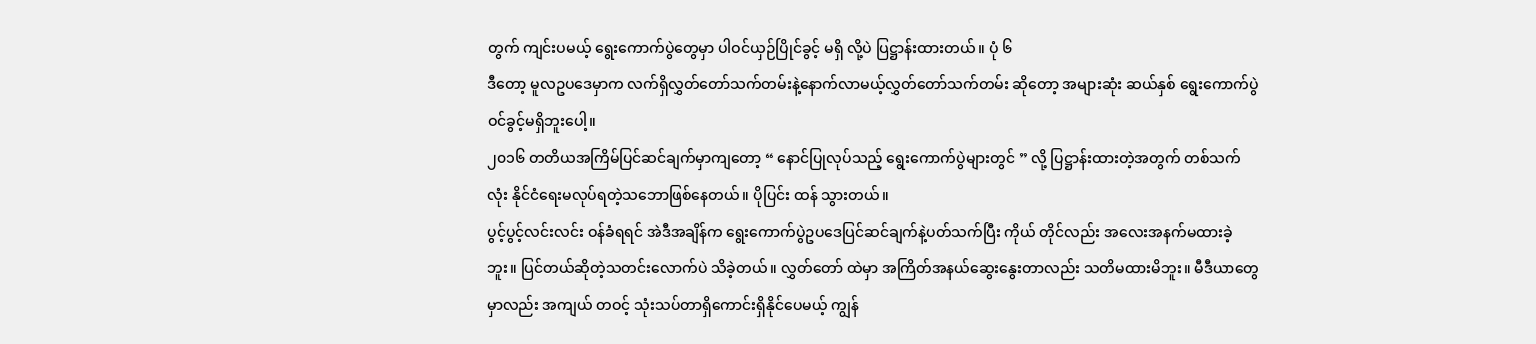တွက် ကျင်းပမယ့် ရွေးကောက်ပွဲတွေမှာ ပါဝင်ယှဉ်ပြိုင်ခွင့် မရှိ လို့ပဲ ပြဋ္ဌာန်းထားတယ်။ ပုံ ၆
ဒီတော့ မူလဥပဒေမှာက လက်ရှိလွှတ်တော်သက်တမ်းနဲ့နောက်လာမယ့်လွှတ်တော်သက်တမ်း ဆိုတော့ အများဆုံး ဆယ်နှစ် ရွေးကောက်ပွဲ ဝင်ခွင့်မရှိဘူးပေါ့။
၂၀၁၆ တတိယအကြိမ်ပြင်ဆင်ချက်မှာကျတော့ “ နောင်ပြုလုပ်သည့် ရွေးကောက်ပွဲများတွင် ” လို့ ပြဋ္ဌာန်းထားတဲ့အတွက် တစ်သက်လုံး နိုင်ငံရေးမလုပ်ရတဲ့သဘောဖြစ်နေတယ်။ ပိုပြင်း ထန် သွားတယ်။
ပွင့်ပွင့်လင်းလင်း ဝန်ခံရရင် အဲဒီအချိန်က ရွေးကောက်ပွဲဥပဒေပြင်ဆင်ချက်နဲ့ပတ်သက်ပြီး ကိုယ် တိုင်လည်း အလေးအနက်မထားခဲ့ဘူး။ ပြင်တယ်ဆိုတဲ့သတင်းလောက်ပဲ သိခဲ့တယ်။ လွှတ်တော် ထဲမှာ အကြိတ်အနယ်ဆွေးနွေးတာလည်း သတိမထားမိဘူး။ မီဒီယာတွေမှာလည်း အကျယ် တဝင့် သုံးသပ်တာရှိကောင်းရှိနိုင်ပေမယ့် ကျွန်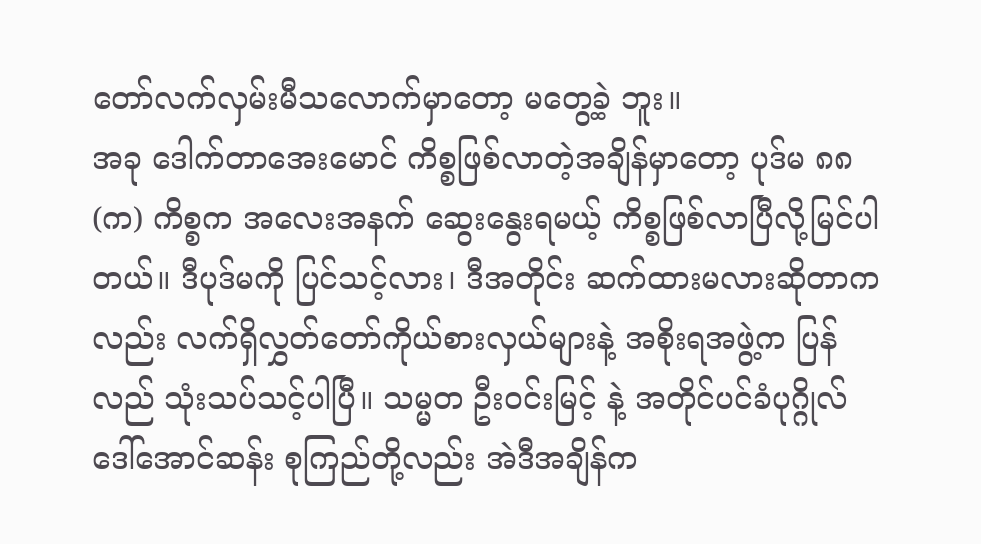တော်လက်လှမ်းမီသလောက်မှာတော့ မတွေ့ခဲ့ ဘူး။
အခု ဒေါက်တာအေးမောင် ကိစ္စဖြစ်လာတဲ့အချိန်မှာတော့ ပုဒ်မ ၈၈ (က) ကိစ္စက အလေးအနက် ဆွေးနွေးရမယ့် ကိစ္စဖြစ်လာပြီလို့မြင်ပါတယ်။ ဒီပုဒ်မကို ပြင်သင့်လား၊ ဒီအတိုင်း ဆက်ထားမလားဆိုတာကလည်း လက်ရှိလွှတ်တော်ကိုယ်စားလှယ်များနဲ့ အစိုးရအဖွဲ့က ပြန် လည် သုံးသပ်သင့်ပါပြီ။ သမ္မတ ဦးဝင်းမြင့် နဲ့ အတိုင်ပင်ခံပုဂ္ဂိုလ် ဒေါ်အောင်ဆန်း စုကြည်တို့လည်း အဲဒီအချိန်က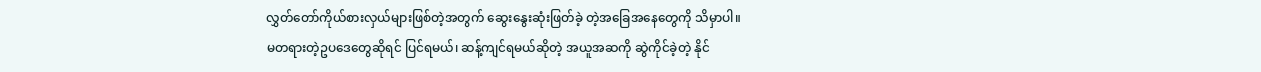လွှတ်တော်ကိုယ်စားလှယ်များဖြစ်တဲ့အတွက် ဆွေးနွေးဆုံးဖြတ်ခဲ့ တဲ့အခြေအနေတွေကို သိမှာပါ။
မတရားတဲ့ဥပဒေတွေဆိုရင် ပြင်ရမယ်၊ ဆန့်ကျင်ရမယ်ဆိုတဲ့ အယူအဆကို ဆွဲကိုင်ခဲ့တဲ့ နိုင်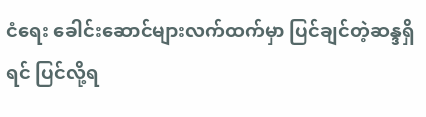ငံရေး ခေါင်းဆောင်များလက်ထက်မှာ ပြင်ချင်တဲ့ဆန္ဒရှိရင် ပြင်လို့ရ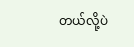တယ်လို့ပဲ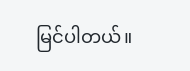မြင်ပါတယ်။